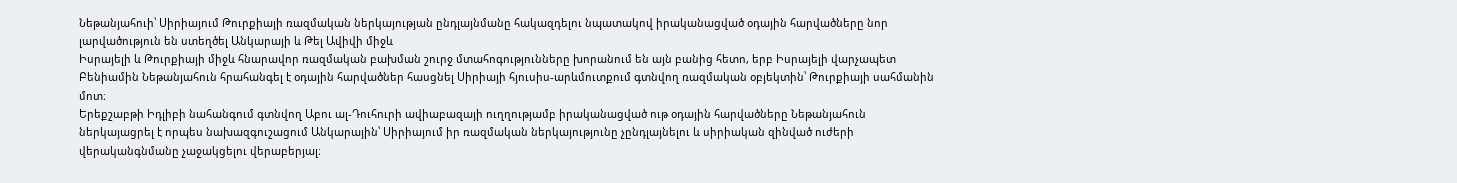Նեթանյահուի՝ Սիրիայում Թուրքիայի ռազմական ներկայության ընդլայնմանը հակազդելու նպատակով իրականացված օդային հարվածները նոր լարվածություն են ստեղծել Անկարայի և Թել Ավիվի միջև
Իսրայելի և Թուրքիայի միջև հնարավոր ռազմական բախման շուրջ մտահոգությունները խորանում են այն բանից հետո, երբ Իսրայելի վարչապետ Բենիամին Նեթանյահուն հրահանգել է օդային հարվածներ հասցնել Սիրիայի հյուսիս-արևմուտքում գտնվող ռազմական օբյեկտին՝ Թուրքիայի սահմանին մոտ։
Երեքշաբթի Իդլիբի նահանգում գտնվող Աբու ալ-Դուհուրի ավիաբազայի ուղղությամբ իրականացված ութ օդային հարվածները Նեթանյահուն ներկայացրել է որպես նախազգուշացում Անկարային՝ Սիրիայում իր ռազմական ներկայությունը չընդլայնելու և սիրիական զինված ուժերի վերականգնմանը չաջակցելու վերաբերյալ։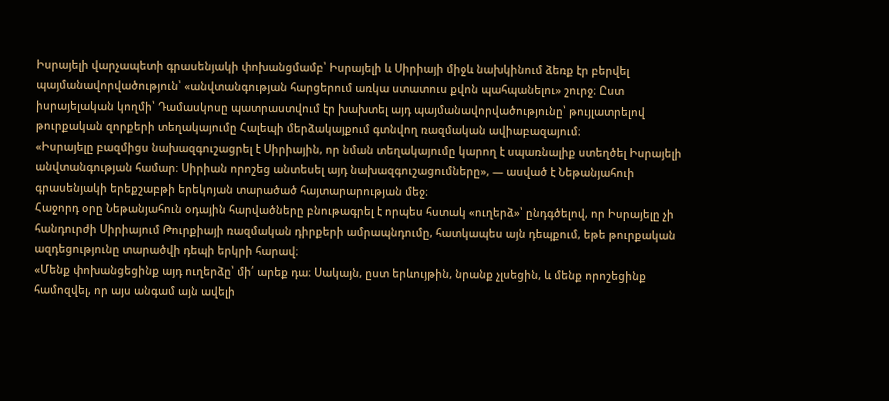Իսրայելի վարչապետի գրասենյակի փոխանցմամբ՝ Իսրայելի և Սիրիայի միջև նախկինում ձեռք էր բերվել պայմանավորվածություն՝ «անվտանգության հարցերում առկա ստատուս քվոն պահպանելու» շուրջ։ Ըստ իսրայելական կողմի՝ Դամասկոսը պատրաստվում էր խախտել այդ պայմանավորվածությունը՝ թույլատրելով թուրքական զորքերի տեղակայումը Հալեպի մերձակայքում գտնվող ռազմական ավիաբազայում։
«Իսրայելը բազմիցս նախազգուշացրել է Սիրիային, որ նման տեղակայումը կարող է սպառնալիք ստեղծել Իսրայելի անվտանգության համար։ Սիրիան որոշեց անտեսել այդ նախազգուշացումները», — ասված է Նեթանյահուի գրասենյակի երեքշաբթի երեկոյան տարածած հայտարարության մեջ։
Հաջորդ օրը Նեթանյահուն օդային հարվածները բնութագրել է որպես հստակ «ուղերձ»՝ ընդգծելով, որ Իսրայելը չի հանդուրժի Սիրիայում Թուրքիայի ռազմական դիրքերի ամրապնդումը, հատկապես այն դեպքում, եթե թուրքական ազդեցությունը տարածվի դեպի երկրի հարավ։
«Մենք փոխանցեցինք այդ ուղերձը՝ մի՛ արեք դա։ Սակայն, ըստ երևույթին, նրանք չլսեցին, և մենք որոշեցինք համոզվել, որ այս անգամ այն ավելի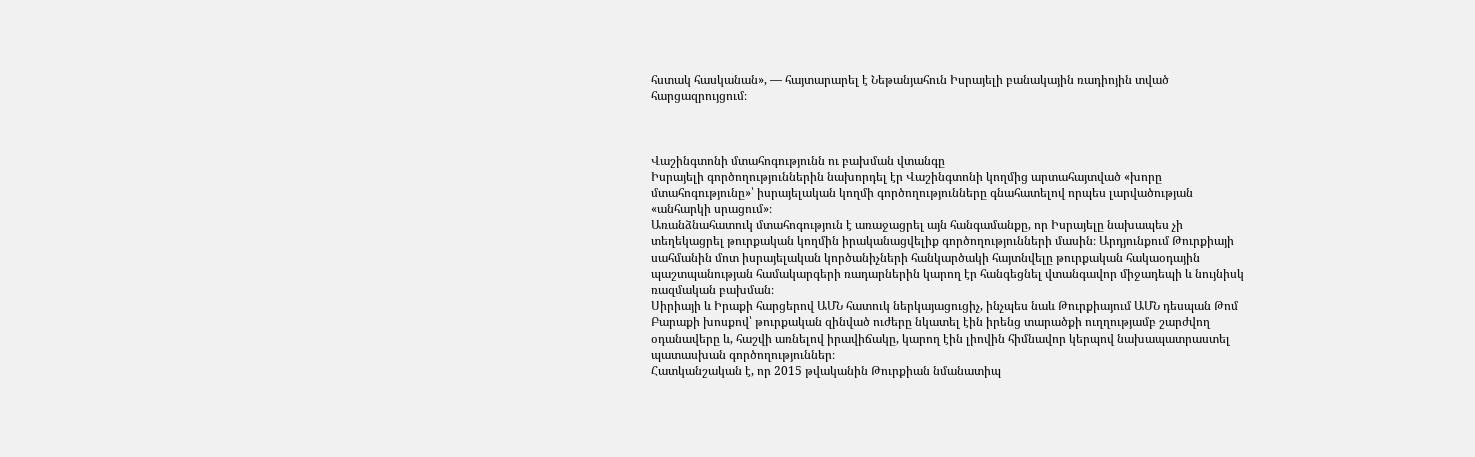հստակ հասկանան», — հայտարարել է Նեթանյահուն Իսրայելի բանակային ռադիոյին տված հարցազրույցում։



Վաշինգտոնի մտահոգությունն ու բախման վտանգը
Իսրայելի գործողություններին նախորդել էր Վաշինգտոնի կողմից արտահայտված «խորը մտահոգությունը»՝ իսրայելական կողմի գործողությունները գնահատելով որպես լարվածության «անհարկի սրացում»։
Առանձնահատուկ մտահոգություն է առաջացրել այն հանգամանքը, որ Իսրայելը նախապես չի տեղեկացրել թուրքական կողմին իրականացվելիք գործողությունների մասին։ Արդյունքում Թուրքիայի սահմանին մոտ իսրայելական կործանիչների հանկարծակի հայտնվելը թուրքական հակաօդային պաշտպանության համակարգերի ռադարներին կարող էր հանգեցնել վտանգավոր միջադեպի և նույնիսկ ռազմական բախման։
Սիրիայի և Իրաքի հարցերով ԱՄՆ հատուկ ներկայացուցիչ, ինչպես նաև Թուրքիայում ԱՄՆ դեսպան Թոմ Բարաքի խոսքով՝ թուրքական զինված ուժերը նկատել էին իրենց տարածքի ուղղությամբ շարժվող օդանավերը և, հաշվի առնելով իրավիճակը, կարող էին լիովին հիմնավոր կերպով նախապատրաստել պատասխան գործողություններ։
Հատկանշական է, որ 2015 թվականին Թուրքիան նմանատիպ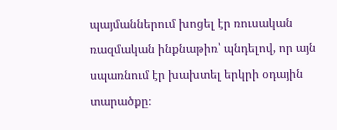պայմաններում խոցել էր ռուսական ռազմական ինքնաթիռ՝ պնդելով, որ այն սպառնում էր խախտել երկրի օդային տարածքը։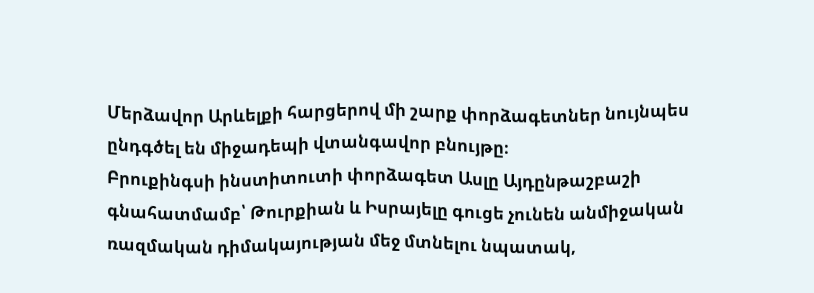Մերձավոր Արևելքի հարցերով մի շարք փորձագետներ նույնպես ընդգծել են միջադեպի վտանգավոր բնույթը։
Բրուքինգսի ինստիտուտի փորձագետ Ասլը Այդընթաշբաշի գնահատմամբ՝ Թուրքիան և Իսրայելը գուցե չունեն անմիջական ռազմական դիմակայության մեջ մտնելու նպատակ,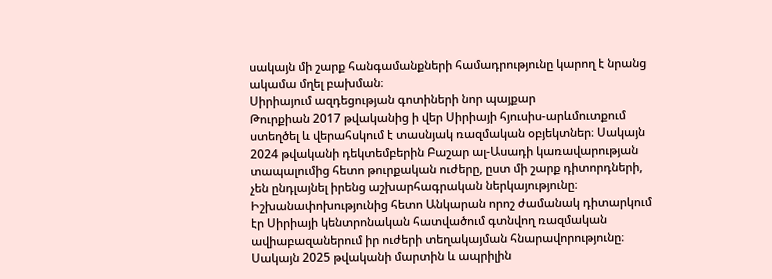սակայն մի շարք հանգամանքների համադրությունը կարող է նրանց ակամա մղել բախման։
Սիրիայում ազդեցության գոտիների նոր պայքար
Թուրքիան 2017 թվականից ի վեր Սիրիայի հյուսիս-արևմուտքում ստեղծել և վերահսկում է տասնյակ ռազմական օբյեկտներ։ Սակայն 2024 թվականի դեկտեմբերին Բաշար ալ-Ասադի կառավարության տապալումից հետո թուրքական ուժերը, ըստ մի շարք դիտորդների, չեն ընդլայնել իրենց աշխարհագրական ներկայությունը։
Իշխանափոխությունից հետո Անկարան որոշ ժամանակ դիտարկում էր Սիրիայի կենտրոնական հատվածում գտնվող ռազմական ավիաբազաներում իր ուժերի տեղակայման հնարավորությունը։ Սակայն 2025 թվականի մարտին և ապրիլին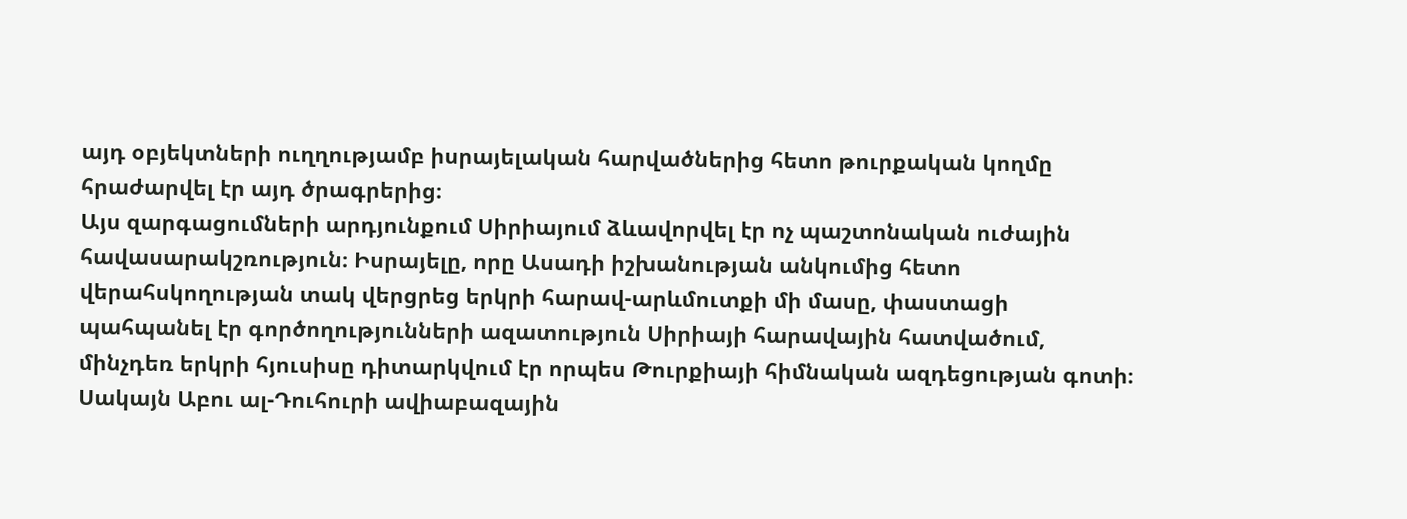այդ օբյեկտների ուղղությամբ իսրայելական հարվածներից հետո թուրքական կողմը հրաժարվել էր այդ ծրագրերից։
Այս զարգացումների արդյունքում Սիրիայում ձևավորվել էր ոչ պաշտոնական ուժային հավասարակշռություն։ Իսրայելը, որը Ասադի իշխանության անկումից հետո վերահսկողության տակ վերցրեց երկրի հարավ-արևմուտքի մի մասը, փաստացի պահպանել էր գործողությունների ազատություն Սիրիայի հարավային հատվածում, մինչդեռ երկրի հյուսիսը դիտարկվում էր որպես Թուրքիայի հիմնական ազդեցության գոտի։
Սակայն Աբու ալ-Դուհուրի ավիաբազային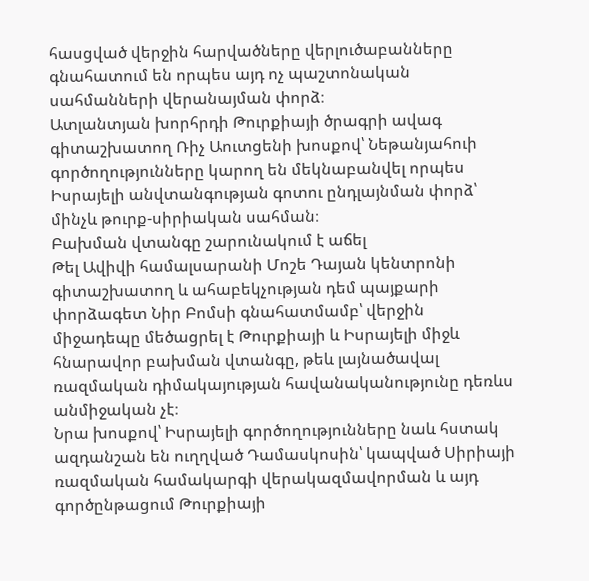հասցված վերջին հարվածները վերլուծաբանները գնահատում են որպես այդ ոչ պաշտոնական սահմանների վերանայման փորձ։
Ատլանտյան խորհրդի Թուրքիայի ծրագրի ավագ գիտաշխատող Ռիչ Աուտցենի խոսքով՝ Նեթանյահուի գործողությունները կարող են մեկնաբանվել որպես Իսրայելի անվտանգության գոտու ընդլայնման փորձ՝ մինչև թուրք-սիրիական սահման։
Բախման վտանգը շարունակում է աճել
Թել Ավիվի համալսարանի Մոշե Դայան կենտրոնի գիտաշխատող և ահաբեկչության դեմ պայքարի փորձագետ Նիր Բոմսի գնահատմամբ՝ վերջին միջադեպը մեծացրել է Թուրքիայի և Իսրայելի միջև հնարավոր բախման վտանգը, թեև լայնածավալ ռազմական դիմակայության հավանականությունը դեռևս անմիջական չէ։
Նրա խոսքով՝ Իսրայելի գործողությունները նաև հստակ ազդանշան են ուղղված Դամասկոսին՝ կապված Սիրիայի ռազմական համակարգի վերակազմավորման և այդ գործընթացում Թուրքիայի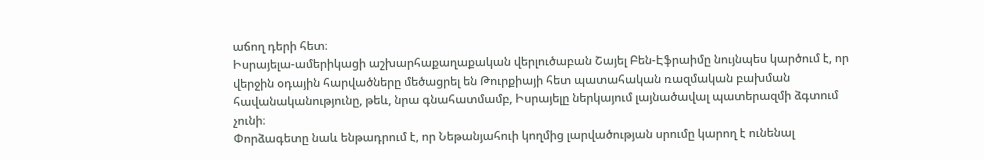աճող դերի հետ։
Իսրայելա-ամերիկացի աշխարհաքաղաքական վերլուծաբան Շայել Բեն-Էֆրաիմը նույնպես կարծում է, որ վերջին օդային հարվածները մեծացրել են Թուրքիայի հետ պատահական ռազմական բախման հավանականությունը, թեև, նրա գնահատմամբ, Իսրայելը ներկայում լայնածավալ պատերազմի ձգտում չունի։
Փորձագետը նաև ենթադրում է, որ Նեթանյահուի կողմից լարվածության սրումը կարող է ունենալ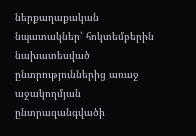ներքաղաքական նպատակներ՝ հոկտեմբերին նախատեսված ընտրություններից առաջ աջակողմյան ընտրազանգվածի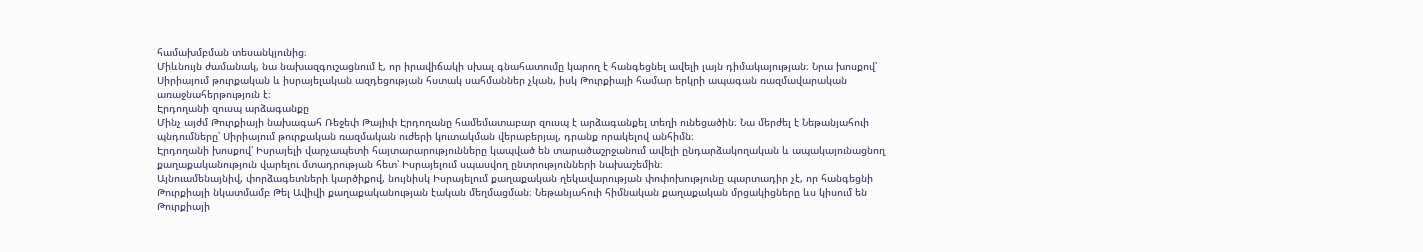համախմբման տեսանկյունից։
Միևնույն ժամանակ, նա նախազգուշացնում է, որ իրավիճակի սխալ գնահատումը կարող է հանգեցնել ավելի լայն դիմակայության։ Նրա խոսքով՝ Սիրիայում թուրքական և իսրայելական ազդեցության հստակ սահմաններ չկան, իսկ Թուրքիայի համար երկրի ապագան ռազմավարական առաջնահերթություն է։
Էրդողանի զուսպ արձագանքը
Մինչ այժմ Թուրքիայի նախագահ Ռեջեփ Թայիփ Էրդողանը համեմատաբար զուսպ է արձագանքել տեղի ունեցածին։ Նա մերժել է Նեթանյահուի պնդումները՝ Սիրիայում թուրքական ռազմական ուժերի կուտակման վերաբերյալ, դրանք որակելով անհիմն։
Էրդողանի խոսքով՝ Իսրայելի վարչապետի հայտարարությունները կապված են տարածաշրջանում ավելի ընդարձակողական և ապակայունացնող քաղաքականություն վարելու մտադրության հետ՝ Իսրայելում սպասվող ընտրությունների նախաշեմին։
Այնուամենայնիվ, փորձագետների կարծիքով, նույնիսկ Իսրայելում քաղաքական ղեկավարության փոփոխությունը պարտադիր չէ, որ հանգեցնի Թուրքիայի նկատմամբ Թել Ավիվի քաղաքականության էական մեղմացման։ Նեթանյահուի հիմնական քաղաքական մրցակիցները ևս կիսում են Թուրքիայի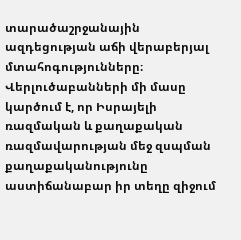տարածաշրջանային ազդեցության աճի վերաբերյալ մտահոգությունները։
Վերլուծաբանների մի մասը կարծում է, որ Իսրայելի ռազմական և քաղաքական ռազմավարության մեջ զսպման քաղաքականությունը աստիճանաբար իր տեղը զիջում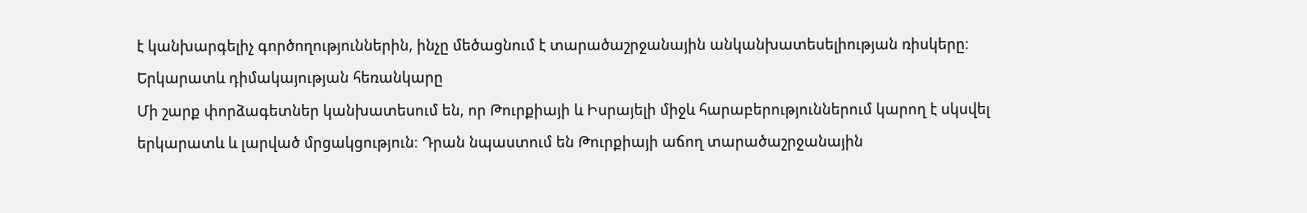է կանխարգելիչ գործողություններին, ինչը մեծացնում է տարածաշրջանային անկանխատեսելիության ռիսկերը։
Երկարատև դիմակայության հեռանկարը
Մի շարք փորձագետներ կանխատեսում են, որ Թուրքիայի և Իսրայելի միջև հարաբերություններում կարող է սկսվել երկարատև և լարված մրցակցություն։ Դրան նպաստում են Թուրքիայի աճող տարածաշրջանային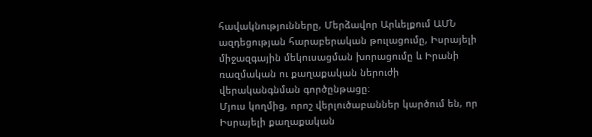հավակնությունները, Մերձավոր Արևելքում ԱՄՆ ազդեցության հարաբերական թուլացումը, Իսրայելի միջազգային մեկուսացման խորացումը և Իրանի ռազմական ու քաղաքական ներուժի վերականգնման գործընթացը։
Մյուս կողմից, որոշ վերլուծաբաններ կարծում են, որ Իսրայելի քաղաքական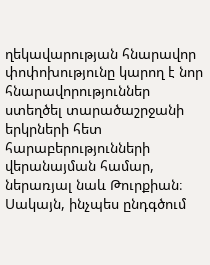ղեկավարության հնարավոր փոփոխությունը կարող է նոր հնարավորություններ ստեղծել տարածաշրջանի երկրների հետ հարաբերությունների վերանայման համար, ներառյալ նաև Թուրքիան։
Սակայն, ինչպես ընդգծում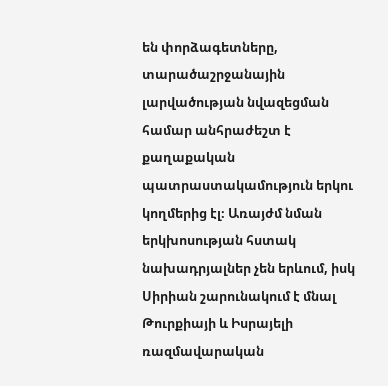են փորձագետները, տարածաշրջանային լարվածության նվազեցման համար անհրաժեշտ է քաղաքական պատրաստակամություն երկու կողմերից էլ։ Առայժմ նման երկխոսության հստակ նախադրյալներ չեն երևում, իսկ Սիրիան շարունակում է մնալ Թուրքիայի և Իսրայելի ռազմավարական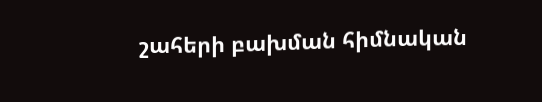շահերի բախման հիմնական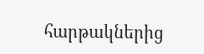հարթակներից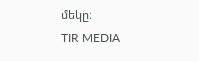մեկը։
TIR MEDIA